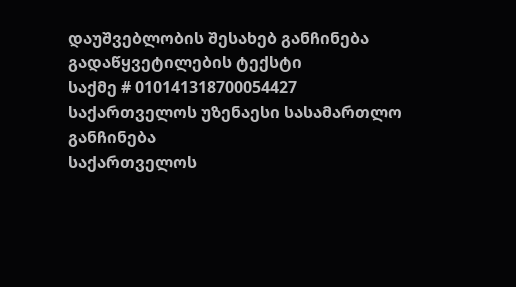დაუშვებლობის შესახებ განჩინება
გადაწყვეტილების ტექსტი
საქმე # 010141318700054427
საქართველოს უზენაესი სასამართლო
განჩინება
საქართველოს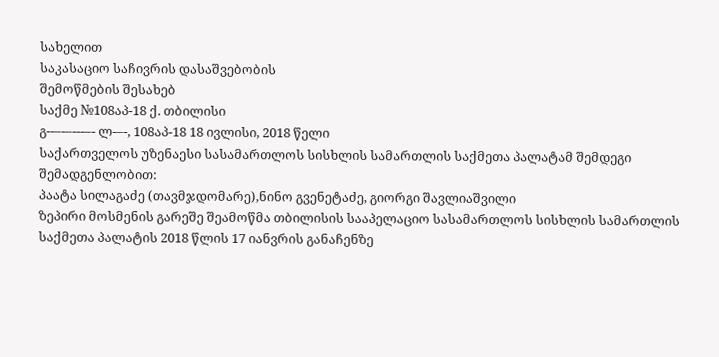სახელით
საკასაციო საჩივრის დასაშვებობის
შემოწმების შესახებ
საქმე №108აპ-18 ქ. თბილისი
გ--–-–---–- ლ-–-, 108აპ-18 18 ივლისი, 2018 წელი
საქართველოს უზენაესი სასამართლოს სისხლის სამართლის საქმეთა პალატამ შემდეგი შემადგენლობით:
პაატა სილაგაძე (თავმჯდომარე),ნინო გვენეტაძე, გიორგი შავლიაშვილი
ზეპირი მოსმენის გარეშე შეამოწმა თბილისის სააპელაციო სასამართლოს სისხლის სამართლის საქმეთა პალატის 2018 წლის 17 იანვრის განაჩენზე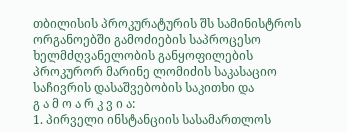თბილისის პროკურატურის შს სამინისტროს ორგანოებში გამოძიების საპროცესო ხელმძღვანელობის განყოფილების პროკურორ მარინე ლომიძის საკასაციო საჩივრის დასაშვებობის საკითხი და
გ ა მ ო ა რ კ ვ ი ა:
1. პირველი ინსტანციის სასამართლოს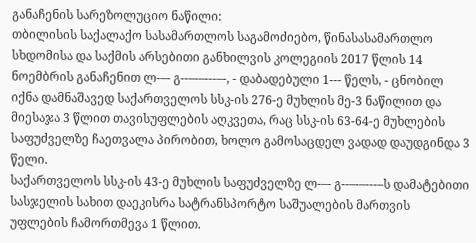განაჩენის სარეზოლუციო ნაწილი:
თბილისის საქალაქო სასამართლოს საგამოძიებო, წინასასამართლო სხდომისა და საქმის არსებითი განხილვის კოლეგიის 2017 წლის 14 ნოემბრის განაჩენით ლ-–- გ--–-–---–-, - დაბადებული 1--- წელს, - ცნობილ იქნა დამნაშავედ საქართველოს სსკ-ის 276-ე მუხლის მე-3 ნაწილით და მიესაჯა 3 წლით თავისუფლების აღკვეთა, რაც სსკ-ის 63-64-ე მუხლების საფუძველზე ჩაეთვალა პირობით, ხოლო გამოსაცდელ ვადად დაუდგინდა 3 წელი.
საქართველოს სსკ-ის 43-ე მუხლის საფუძველზე ლ-–- გ--–-–---–ს დამატებითი სასჯელის სახით დაეკისრა სატრანსპორტო საშუალების მართვის უფლების ჩამორთმევა 1 წლით.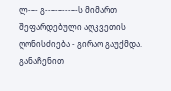ლ-–- გ--–-–---–-ს მიმართ შეფარდებული აღკვეთის ღონისძიება - გირაო გაუქმდა.
განაჩენით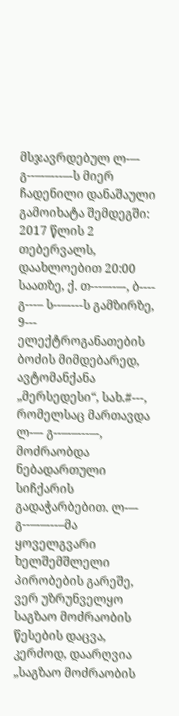მსჯავრდებულ ლ-–- გ--–-–---–-ს მიერ ჩადენილი დანაშაული გამოიხატა შემდეგში: 2017 წლის 2 თებერვალს, დაახლოებით 20:00 საათზე, ქ. თ---–--–-, ბ---- გ---– ს--–----ს გამზირზე, 9--- ელექტროგანათების ბოძის მიმდებარედ, ავტომანქანა „მერსედესი“, სახ.#---, რომელსაც მართავდა ლ-–- გ--–-–---–-, მოძრაობდა ნებადართული სიჩქარის გადაჭარბებით. ლ-–- გ--–-–---–მა ყოველგვარი ხელშემშლელი პირობების გარეშე, ვერ უზრუნველყო საგზაო მოძრაობის წესების დაცვა, კერძოდ, დაარღვია „საგზაო მოძრაობის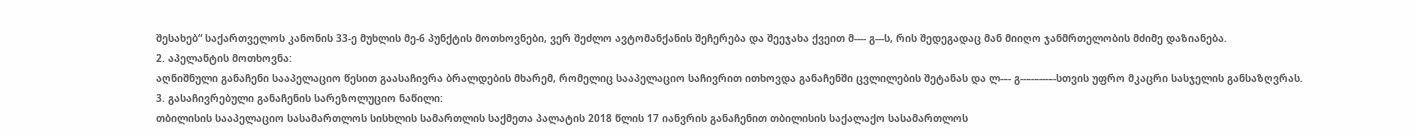შესახებ“ საქართველოს კანონის 33-ე მუხლის მე-6 პუნქტის მოთხოვნები, ვერ შეძლო ავტომანქანის შეჩერება და შეეჯახა ქვეით მ---- გ---ს, რის შედეგადაც მან მიიღო ჯანმრთელობის მძიმე დაზიანება.
2. აპელანტის მოთხოვნა:
აღნიშნული განაჩენი სააპელაციო წესით გაასაჩივრა ბრალდების მხარემ, რომელიც სააპელაციო საჩივრით ითხოვდა განაჩენში ცვლილების შეტანას და ლ-–- გ--–-–---–-სთვის უფრო მკაცრი სასჯელის განსაზღვრას.
3. გასაჩივრებული განაჩენის სარეზოლუციო ნაწილი:
თბილისის სააპელაციო სასამართლოს სისხლის სამართლის საქმეთა პალატის 2018 წლის 17 იანვრის განაჩენით თბილისის საქალაქო სასამართლოს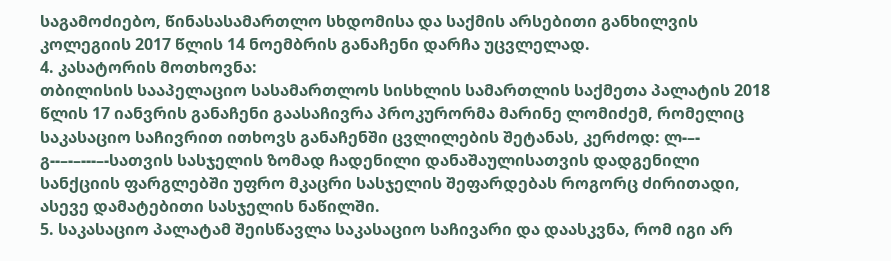საგამოძიებო, წინასასამართლო სხდომისა და საქმის არსებითი განხილვის კოლეგიის 2017 წლის 14 ნოემბრის განაჩენი დარჩა უცვლელად.
4. კასატორის მოთხოვნა:
თბილისის სააპელაციო სასამართლოს სისხლის სამართლის საქმეთა პალატის 2018 წლის 17 იანვრის განაჩენი გაასაჩივრა პროკურორმა მარინე ლომიძემ, რომელიც საკასაციო საჩივრით ითხოვს განაჩენში ცვლილების შეტანას, კერძოდ: ლ-–- გ--–-–---–-სათვის სასჯელის ზომად ჩადენილი დანაშაულისათვის დადგენილი სანქციის ფარგლებში უფრო მკაცრი სასჯელის შეფარდებას როგორც ძირითადი, ასევე დამატებითი სასჯელის ნაწილში.
5. საკასაციო პალატამ შეისწავლა საკასაციო საჩივარი და დაასკვნა, რომ იგი არ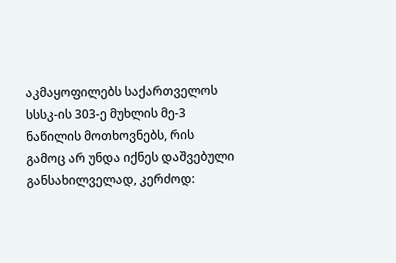აკმაყოფილებს საქართველოს სსსკ-ის 303-ე მუხლის მე-3 ნაწილის მოთხოვნებს, რის გამოც არ უნდა იქნეს დაშვებული განსახილველად, კერძოდ: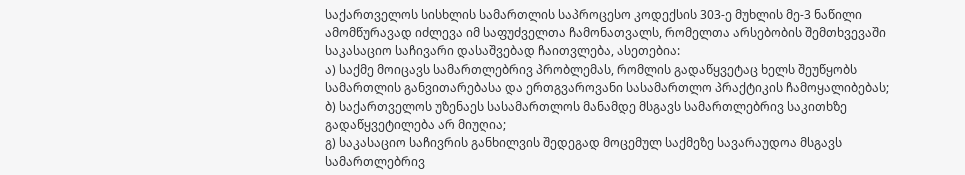საქართველოს სისხლის სამართლის საპროცესო კოდექსის 303-ე მუხლის მე-3 ნაწილი ამომწურავად იძლევა იმ საფუძველთა ჩამონათვალს, რომელთა არსებობის შემთხვევაში საკასაციო საჩივარი დასაშვებად ჩაითვლება, ასეთებია:
ა) საქმე მოიცავს სამართლებრივ პრობლემას, რომლის გადაწყვეტაც ხელს შეუწყობს სამართლის განვითარებასა და ერთგვაროვანი სასამართლო პრაქტიკის ჩამოყალიბებას;
ბ) საქართველოს უზენაეს სასამართლოს მანამდე მსგავს სამართლებრივ საკითხზე გადაწყვეტილება არ მიუღია;
გ) საკასაციო საჩივრის განხილვის შედეგად მოცემულ საქმეზე სავარაუდოა მსგავს სამართლებრივ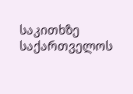საკითხზე საქართველოს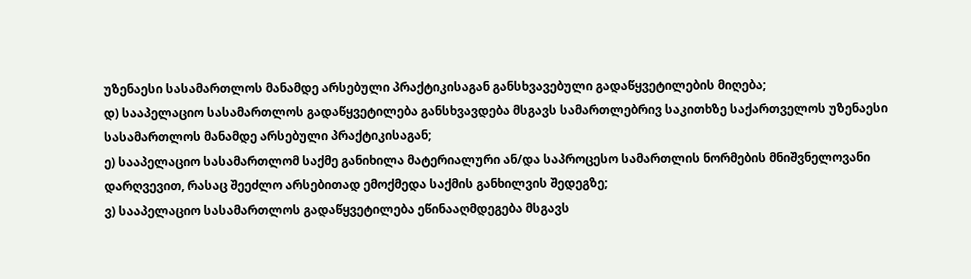უზენაესი სასამართლოს მანამდე არსებული პრაქტიკისაგან განსხვავებული გადაწყვეტილების მიღება;
დ) სააპელაციო სასამართლოს გადაწყვეტილება განსხვავდება მსგავს სამართლებრივ საკითხზე საქართველოს უზენაესი სასამართლოს მანამდე არსებული პრაქტიკისაგან;
ე) სააპელაციო სასამართლომ საქმე განიხილა მატერიალური ან/და საპროცესო სამართლის ნორმების მნიშვნელოვანი დარღვევით, რასაც შეეძლო არსებითად ემოქმედა საქმის განხილვის შედეგზე;
ვ) სააპელაციო სასამართლოს გადაწყვეტილება ეწინააღმდეგება მსგავს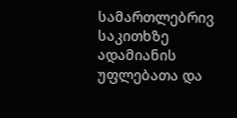სამართლებრივ საკითხზე ადამიანის უფლებათა და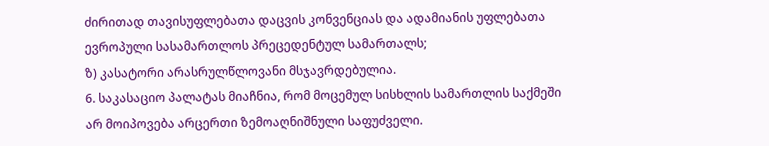ძირითად თავისუფლებათა დაცვის კონვენციას და ადამიანის უფლებათა ევროპული სასამართლოს პრეცედენტულ სამართალს;
ზ) კასატორი არასრულწლოვანი მსჯავრდებულია.
6. საკასაციო პალატას მიაჩნია, რომ მოცემულ სისხლის სამართლის საქმეში არ მოიპოვება არცერთი ზემოაღნიშნული საფუძველი.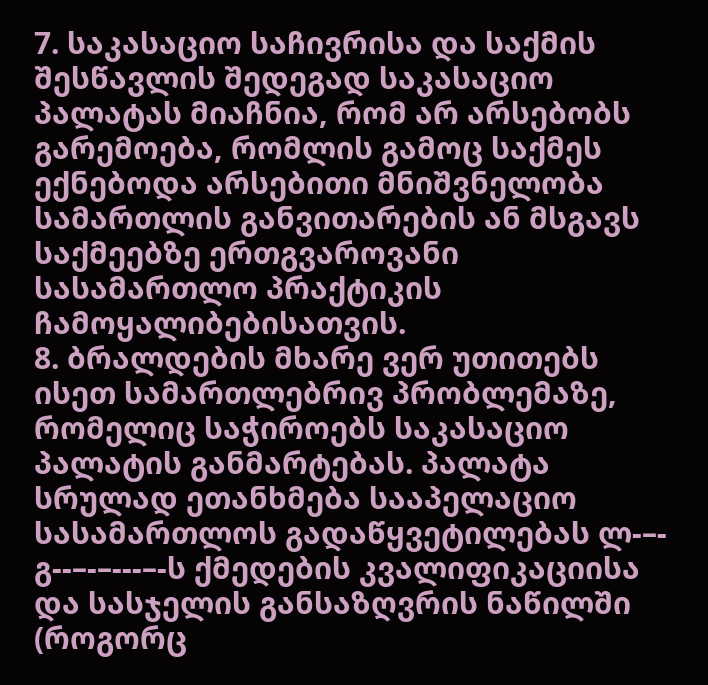7. საკასაციო საჩივრისა და საქმის შესწავლის შედეგად საკასაციო პალატას მიაჩნია, რომ არ არსებობს გარემოება, რომლის გამოც საქმეს ექნებოდა არსებითი მნიშვნელობა სამართლის განვითარების ან მსგავს საქმეებზე ერთგვაროვანი სასამართლო პრაქტიკის ჩამოყალიბებისათვის.
8. ბრალდების მხარე ვერ უთითებს ისეთ სამართლებრივ პრობლემაზე, რომელიც საჭიროებს საკასაციო პალატის განმარტებას. პალატა სრულად ეთანხმება სააპელაციო სასამართლოს გადაწყვეტილებას ლ-–- გ--–-–---–-ს ქმედების კვალიფიკაციისა და სასჯელის განსაზღვრის ნაწილში (როგორც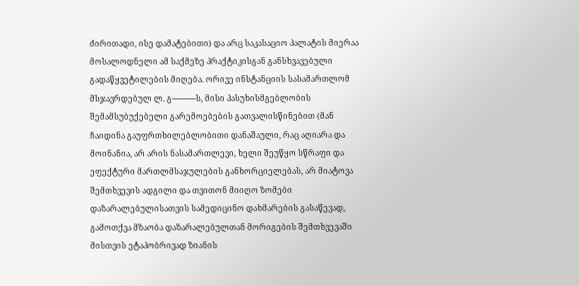ძირითადი, ისე დამატებითი) და არც საკასაციო პალატის მიერაა მოსალოდნელი ამ საქმეზე პრაქტიკისგან განსხვავებული გადაწყვეტილების მიღება. ორივე ინსტანციის სასამართლომ მსჯავრდებულ ლ. გ--–-–---–ს, მისი პასუხისმგებლობის შემამსუბუქებელი გარემოებების გათვალისწინებით (მან ჩაიდინა გაუფრთხილებლობითი დანაშაული, რაც აღიარა და მოინანია, არ არის ნასამართლევი, ხელი შეუწყო სწრაფი და ეფექტური მართლმსაჯულების განხორციელებას, არ მიატოვა შემთხვევის ადგილი და თვითონ მიიღო ზომები დაზარალებულისათვის სამედიცინო დახმარების გასაწევად, გამოთქვა მზაობა დაზარალებულთან მორიგების შემთხვევაში მისთვის ეტაპობრივად ზიანის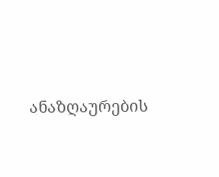ანაზღაურების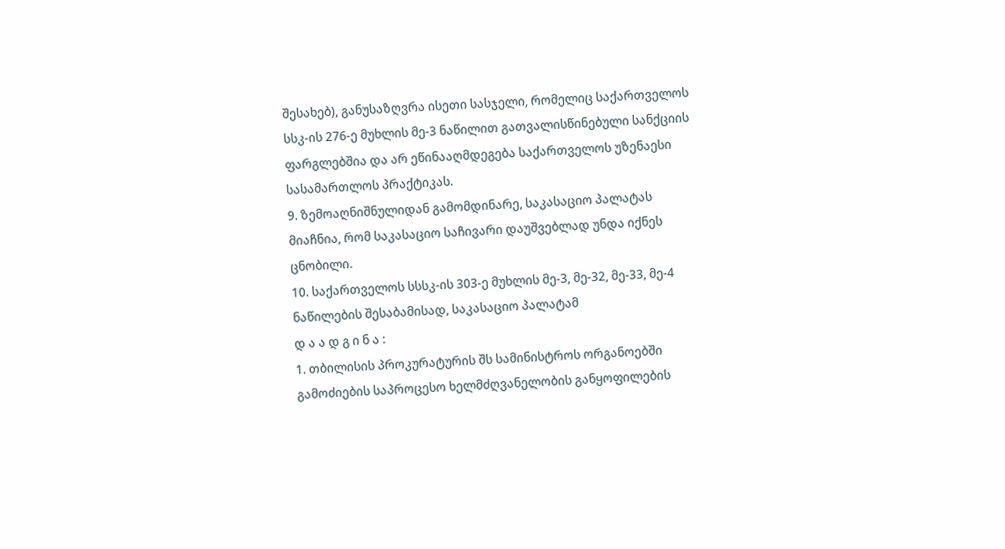შესახებ), განუსაზღვრა ისეთი სასჯელი, რომელიც საქართველოს სსკ-ის 276-ე მუხლის მე-3 ნაწილით გათვალისწინებული სანქციის ფარგლებშია და არ ეწინააღმდეგება საქართველოს უზენაესი სასამართლოს პრაქტიკას.
9. ზემოაღნიშნულიდან გამომდინარე, საკასაციო პალატას მიაჩნია, რომ საკასაციო საჩივარი დაუშვებლად უნდა იქნეს ცნობილი.
10. საქართველოს სსსკ-ის 303-ე მუხლის მე-3, მე-32, მე-33, მე-4 ნაწილების შესაბამისად, საკასაციო პალატამ
დ ა ა დ გ ი ნ ა :
1. თბილისის პროკურატურის შს სამინისტროს ორგანოებში გამოძიების საპროცესო ხელმძღვანელობის განყოფილების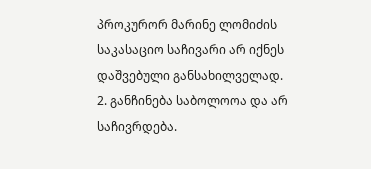პროკურორ მარინე ლომიძის საკასაციო საჩივარი არ იქნეს დაშვებული განსახილველად.
2. განჩინება საბოლოოა და არ საჩივრდება.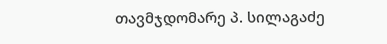თავმჯდომარე პ. სილაგაძე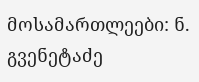მოსამართლეები: ნ. გვენეტაძე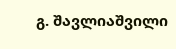გ. შავლიაშვილი